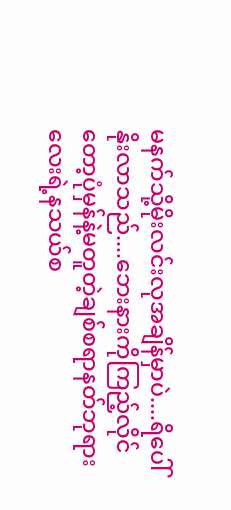မနက်သို့မိုးလင်းလုအချိန်မှာပဲ....ရိပေါ်နိုးလာသည်....ဘေးနားကိုကြည့်လိုင်တော့ပုံမှန်နဲ့မတူတဲ့ချစ်စရာနတ်ဘုရားလေးရဲ့နသယ်စ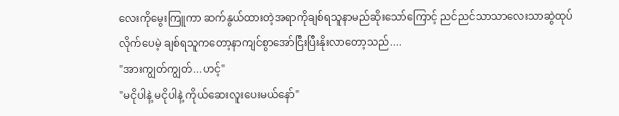လေးကိုမွေးကြူကာ ဆက်နွယ်ထားတဲ့အရာကိုချစ်ရသူနာမည်ဆိုးသော်ကြောင့် ညင်ညင်သာသာလေးသာဆွဲထုပ်လိုက်ပေမဲ့ ချစ်ရသူကတော့နာကျင်စွာအော်ငြီးပြီးနိုးလာတော့သည်....
"အားကျွတ်ကျွတ်...ဟင့်"
"မငိုပါနဲ့ မငိုပါနဲ့ ကိုယ်ဆေးလူးပေးမယ်နော်"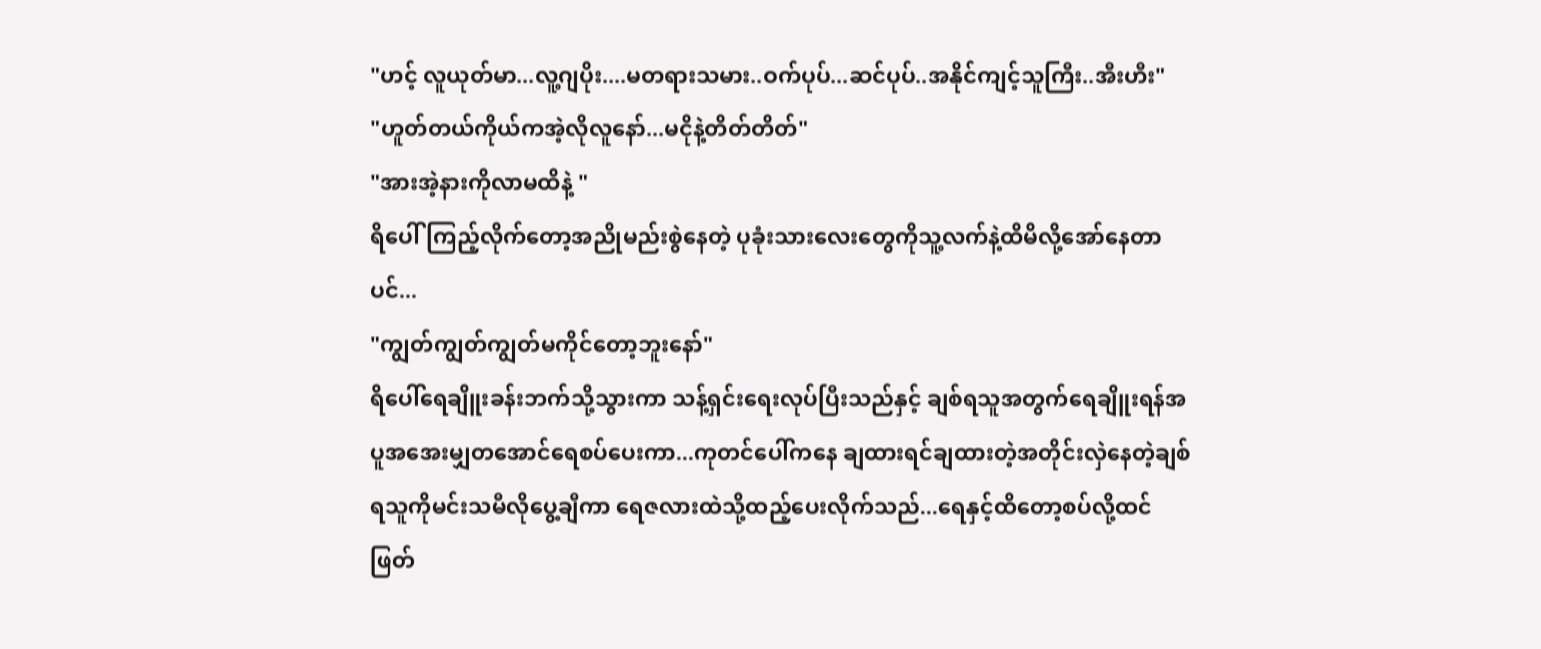"ဟင့် လူယုတ်မာ...လူ့ဂျပိုး....မတရားသမား..ဝက်ပုပ်...ဆင်ပုပ်..အနိုင်ကျင့်သူကြီး..အီးဟီး"
"ဟူတ်တယ်ကိုယ်ကအဲ့လိုလူနော်...မငိုနဲ့တိတ်တိတ်"
"အားအဲ့နားကိုလာမထိနဲ့ "
ရိပေါ်ကြည့်လိုက်တော့အညိုမည်းစွဲနေတဲ့ ပုခုံးသားလေးတွေကိုသူ့လက်နဲ့ထိမိလို့အော်နေတာပင်...
"ကျွတ်ကျွတ်ကျွတ်မကိုင်တော့ဘူးနော်"
ရိပေါ်ရေချိူးခန်းဘက်သို့သွားကာ သန့်ရှင်းရေးလုပ်ပြီးသည်နှင့် ချစ်ရသူအတွက်ရေချိူးရန်အပူအအေးမျှတအောင်ရေစပ်ပေးကာ...ကုတင်ပေါ်ကနေ ချထားရင်ချထားတဲ့အတိုင်းလှဲနေတဲ့ချစ်ရသူကိုမင်းသမီလိုပွေ့ချီကာ ရေဇလားထဲသို့ထည့်ပေးလိုက်သည်...ရေနှင့်ထိတော့စပ်လို့ထင်ဖြတ်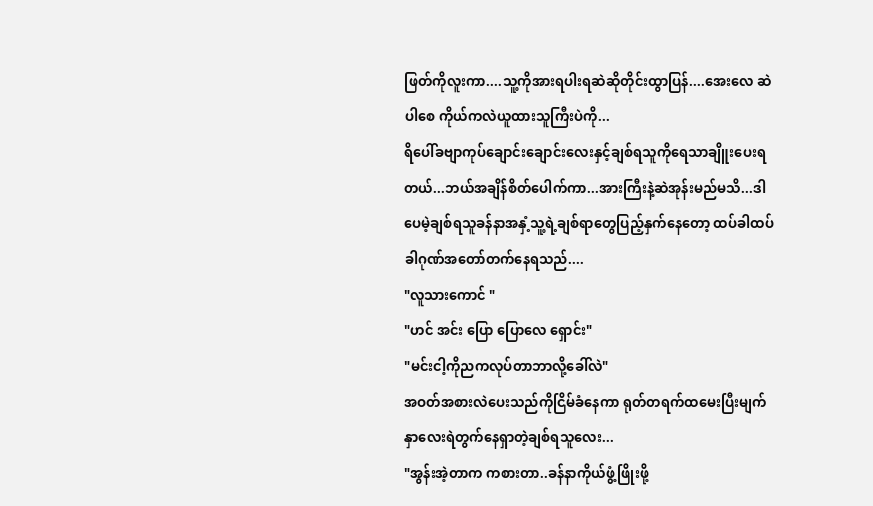ဖြတ်ကိုလူးကာ....သူ့ကိုအားရပါးရဆဲဆိုတိုင်းထွာပြန်....အေးလေ ဆဲပါစေ ကိုယ်ကလဲယူထားသူကြီးပဲကို...
ရိပေါ်ခဗျာကုပ်ချောင်းချောင်းလေးနှင့်ချစ်ရသူကိုရေသာချိူးပေးရတယ်...ဘယ်အချိန်စိတ်ပေါက်ကာ...အားကြီးနဲ့ဆဲအုန်းမည်မသိ...ဒါပေမဲ့ချစ်ရသူခန်နာအနှံ့သူ့ရဲ့ချစ်ရာတွေပြည့်နှက်နေတော့ ထပ်ခါထပ်ခါဂုဏ်အတော်တက်နေရသည်....
"လူသားကောင် "
"ဟင် အင်း ပြော ပြောလေ ရှောင်း"
"မင်းငါ့ကိုညကလုပ်တာဘာလို့ခေါ်လဲ"
အဝတ်အစားလဲပေးသည်ကိုငြိမ်ခံနေကာ ရုတ်တရက်ထမေးပြီးမျက်နှာလေးရဲတွက်နေရှာတဲ့ချစ်ရသူလေး...
"အွန်းအဲ့တာက ကစားတာ..ခန်နာကိုယ်ဖွံ့ဖြိုးဖို့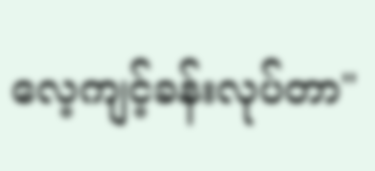လေ့ကျင့်ခန်းလုပ်တာ"